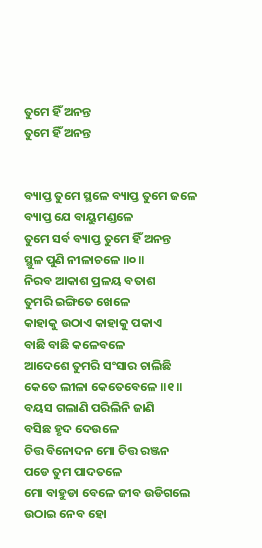ତୁମେ ହିଁ ଅନନ୍ତ
ତୁମେ ହିଁ ଅନନ୍ତ


ବ୍ୟାପ୍ତ ତୁମେ ସ୍ଥଳେ ବ୍ୟାପ୍ତ ତୁମେ ଜଳେ
ବ୍ୟାପ୍ତ ଯେ ବାୟୁମଣ୍ଡଳେ
ତୁମେ ସର୍ବ ବ୍ୟାପ୍ତ ତୁମେ ହିଁ ଅନନ୍ତ
ସ୍ଥୁଳ ପୁଣି ନୀଳାଚଳେ ॥୦॥
ନିରବ ଆକାଶ ପ୍ରଳୟ ବତାଶ
ତୁମରି ଇଙ୍ଗିତେ ଖେଳେ
କାହାକୁ ଉଠାଏ କାହାକୁ ପକାଏ
ବାଛି ବାଛି କଳେବଳେ
ଆଦେଶେ ତୁମରି ସଂସାର ଚାଲିଛି
କେତେ ଲୀଳା କେତେବେଳେ ॥୧॥
ବୟସ ଗଲାଣି ପରିଲିନି ଜାଣି
ବସିଛ ହୃଦ ଦେଉଳେ
ଚିତ୍ତ ବିନୋଦନ ମୋ ଚିତ୍ତ ରଞ୍ଜନ
ପଡେ ତୁମ ପାଦତଳେ
ମୋ ବାହୁଡା ବେଳେ ଜୀବ ଉଡିଗଲେ
ଉଠାଇ ନେବ ହୋ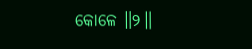କୋଳେ ॥୨॥